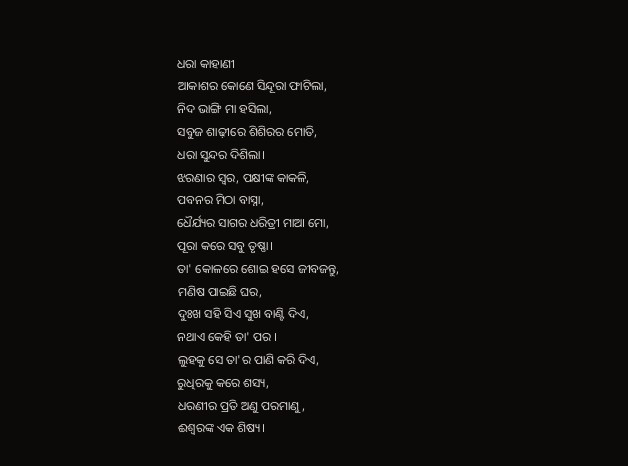ଧରା କାହାଣୀ
ଆକାଶର କୋଣେ ସିନ୍ଦୂରା ଫାଟିଲା,
ନିଦ ଭାଙ୍ଗି ମା ହସିଲା,
ସବୁଜ ଶାଢ଼ୀରେ ଶିଶିରର ମୋତି,
ଧରା ସୁନ୍ଦର ଦିଶିଲା।
ଝରଣାର ସ୍ୱର, ପକ୍ଷୀଙ୍କ କାକଳି,
ପବନର ମିଠା ବାସ୍ନା,
ଧୈର୍ଯ୍ୟର ସାଗର ଧରିତ୍ରୀ ମାଆ ମୋ,
ପୂରା କରେ ସବୁ ତୃଷ୍ଣା।
ତା' କୋଳରେ ଶୋଇ ହସେ ଜୀବଜନ୍ତୁ,
ମଣିଷ ପାଇଛି ଘର,
ଦୁଃଖ ସହି ସିଏ ସୁଖ ବାଣ୍ଟି ଦିଏ,
ନଥାଏ କେହି ତା' ପର ।
ଲୁହକୁ ସେ ତା'ର ପାଣି କରି ଦିଏ,
ରୁଧିରକୁ କରେ ଶସ୍ୟ,
ଧରଣୀର ପ୍ରତି ଅଣୁ ପରମାଣୁ,
ଈଶ୍ୱରଙ୍କ ଏକ ଶିଷ୍ୟ।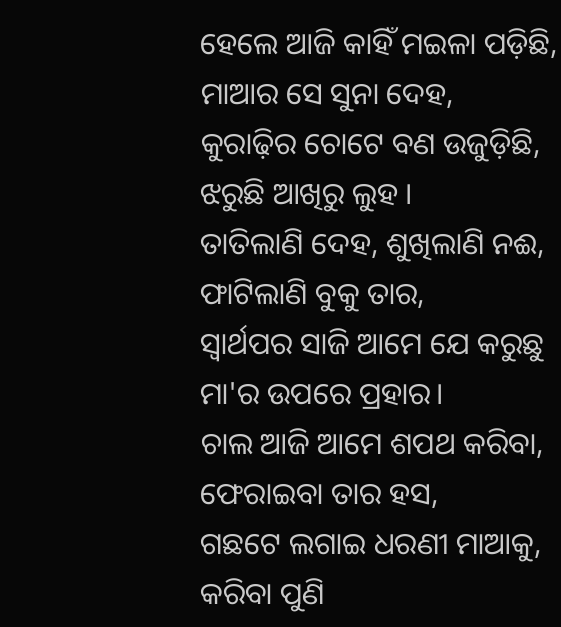ହେଲେ ଆଜି କାହିଁ ମଇଳା ପଡ଼ିଛି,
ମାଆର ସେ ସୁନା ଦେହ,
କୁରାଢ଼ିର ଚୋଟେ ବଣ ଉଜୁଡ଼ିଛି,
ଝରୁଛି ଆଖିରୁ ଲୁହ ।
ତାତିଲାଣି ଦେହ, ଶୁଖିଲାଣି ନଈ,
ଫାଟିଲାଣି ବୁକୁ ତାର,
ସ୍ୱାର୍ଥପର ସାଜି ଆମେ ଯେ କରୁଛୁ
ମା'ର ଉପରେ ପ୍ରହାର।
ଚାଲ ଆଜି ଆମେ ଶପଥ କରିବା,
ଫେରାଇବା ତାର ହସ,
ଗଛଟେ ଲଗାଇ ଧରଣୀ ମାଆକୁ,
କରିବା ପୁଣି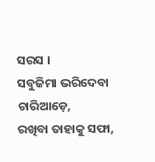ସରସ ।
ସବୁଜିମା ଭରିଦେବା ଚାରିଆଡ଼େ,
ରଖିବା ତାହାକୁ ସଫା,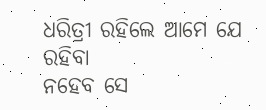ଧରିତ୍ରୀ ରହିଲେ ଆମେ ଯେ ରହିବା
ନହେବ ସେ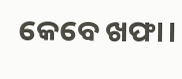କେବେ ଖଫା।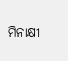ମିନାକ୍ଷୀ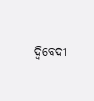ଦ୍ବିବେଦୀ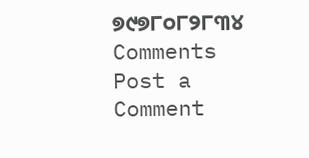୭୯୭୮୦୮୨୮୩୪
Comments
Post a Comment